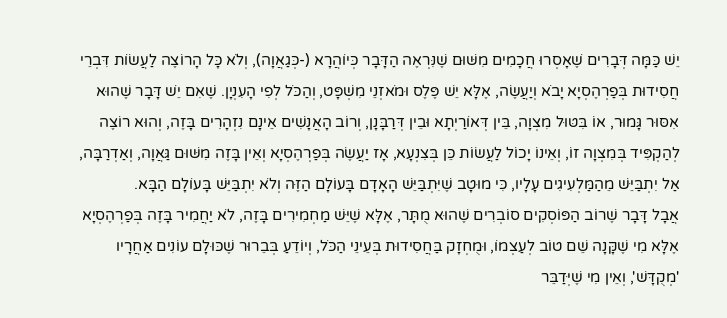יֵשׁ כַּמָּה דְּבָרִים שֶׁאָסְרוּ חֲכָמִים מִשּׁוּם שֶׁנִּרְאֶה הַדָּבָר כְּיוֹהֲרָא (-כְּגַאֲוָה), וְלֹא כָּל הָרוֹצֶה לַעֲשׂוֹת דִּבְרֵי חֲסִידוּת בְּפַרְהֶסְיָא יָבֹא וְיַעֲשֶׂה, אֶלָּא יֵשׁ פֶּלֶס וּמֹאזְנֵי מִשְׁפָּט, וְהַכֹּל לְפִי הָעִנְיָן. שֶׁאִם יֵשׁ דָּבָר שֶׁהוּא אִסּוּר גָּמוּר, אוֹ בִּטּוּל מִצְוָה, בֵּין דְּאוֹרַיְתָא וּבֵין דְּרַבָּנָן, וְרוֹב הָאֲנָשִׁים אֵינָם נִזְהָרִים בָּזֶה, וְהוּא רוֹצֶה לְהַקְפִּיד בְּמִצְוָה זוֹ, וְאֵינוֹ יָכוֹל לַעֲשׂוֹת כֵּן בְּצִנְעָא, אָז יַעֲשֶׂה בְּפַרְהֶסְיָא וְאֵין בָּזֶה מִשּׁוּם גַּאֲוָה, וְאַדְרַבָּה, אַל יִתְבַּיֵּשׁ מֵהַמַּלְעִיגִים עָלָיו, כִּי מוּטָב שֶׁיִּתְבַּיֵּשׁ הָאָדָם בָּעוֹלָם הַזֶּה וְלֹא יִתְבַּיֵּשׁ בָּעוֹלָם הַבָּא.
אֲבָל דָּבָר שֶׁרוֹב הַפּוֹסְקִים סוֹבְרִים שֶׁהוּא מֻתָּר, אֶלָּא שֶׁיֵּשׁ מַחְמִירִים בָּזֶה, לֹא יַחֲמִיר בָּזֶה בְּפַרְהֶסְיָא אֶלָּא מִי שֶׁקָּנָה שֵׁם טוֹב לְעַצְמוֹ, וּמֻחְזָק בַּחֲסִידוּת בְּעֵינֵי הַכֹּל, וְיוֹדֵעַ בְּבֵרוּר שֶׁכּוּלָם עוֹנִים אַחֲרָיו 'מְקֻדָּשׁ', וְאֵין מִי שֶׁיְּדַבֵּר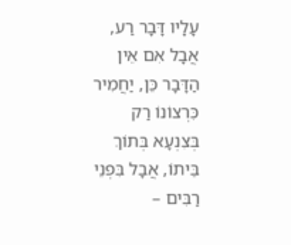עָלָיו דָּבָר רַע, אֲבָל אִם אֵין הַדָּבָר כֵּן, יַחֲמִיר כִּרְצוֹנוֹ רַק בְּצִנְעָא בְּתוֹךְ בֵּיתוֹ, אֲבָל בִּפְנֵי רַבִּים –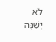לֹא יְשַׁנֶּה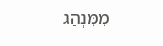מִמִּנְהַג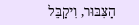הַצִּבּוּר, וִיקַבֵּל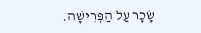שָׂכָר עַל הַפְּרִישָׁה.